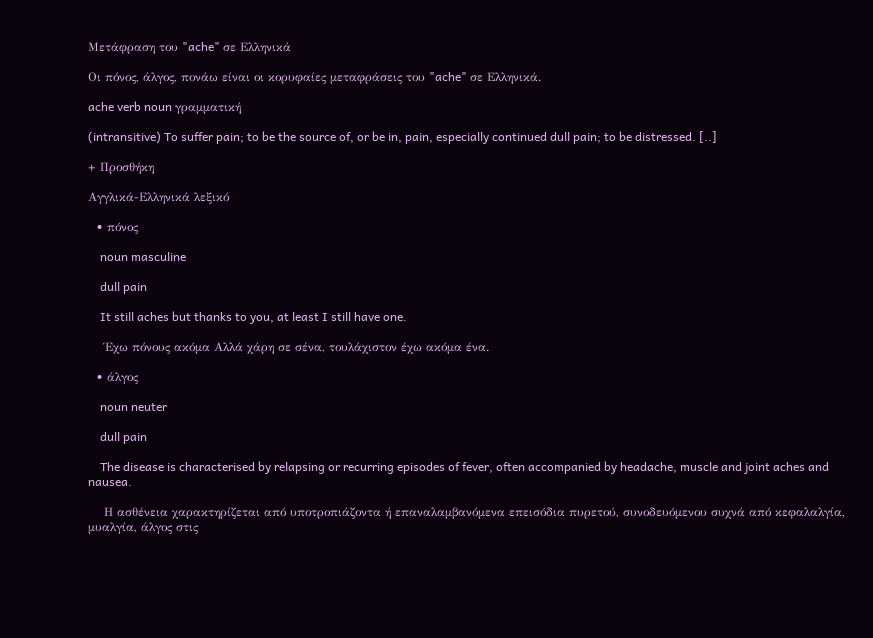Μετάφραση του "ache" σε Ελληνικά

Οι πόνος, άλγος, πονάω είναι οι κορυφαίες μεταφράσεις του "ache" σε Ελληνικά.

ache verb noun γραμματική

(intransitive) To suffer pain; to be the source of, or be in, pain, especially continued dull pain; to be distressed. [..]

+ Προσθήκη

Αγγλικά-Ελληνικά λεξικό

  • πόνος

    noun masculine

    dull pain

    It still aches but thanks to you, at least I still have one.

    Έχω πόνους ακόμα Αλλά χάρη σε σένα, τουλάχιστον έχω ακόμα ένα.

  • άλγος

    noun neuter

    dull pain

    The disease is characterised by relapsing or recurring episodes of fever, often accompanied by headache, muscle and joint aches and nausea.

    Η ασθένεια χαρακτηρίζεται από υποτροπιάζοντα ή επαναλαμβανόμενα επεισόδια πυρετού, συνοδευόμενου συχνά από κεφαλαλγία, μυαλγία, άλγος στις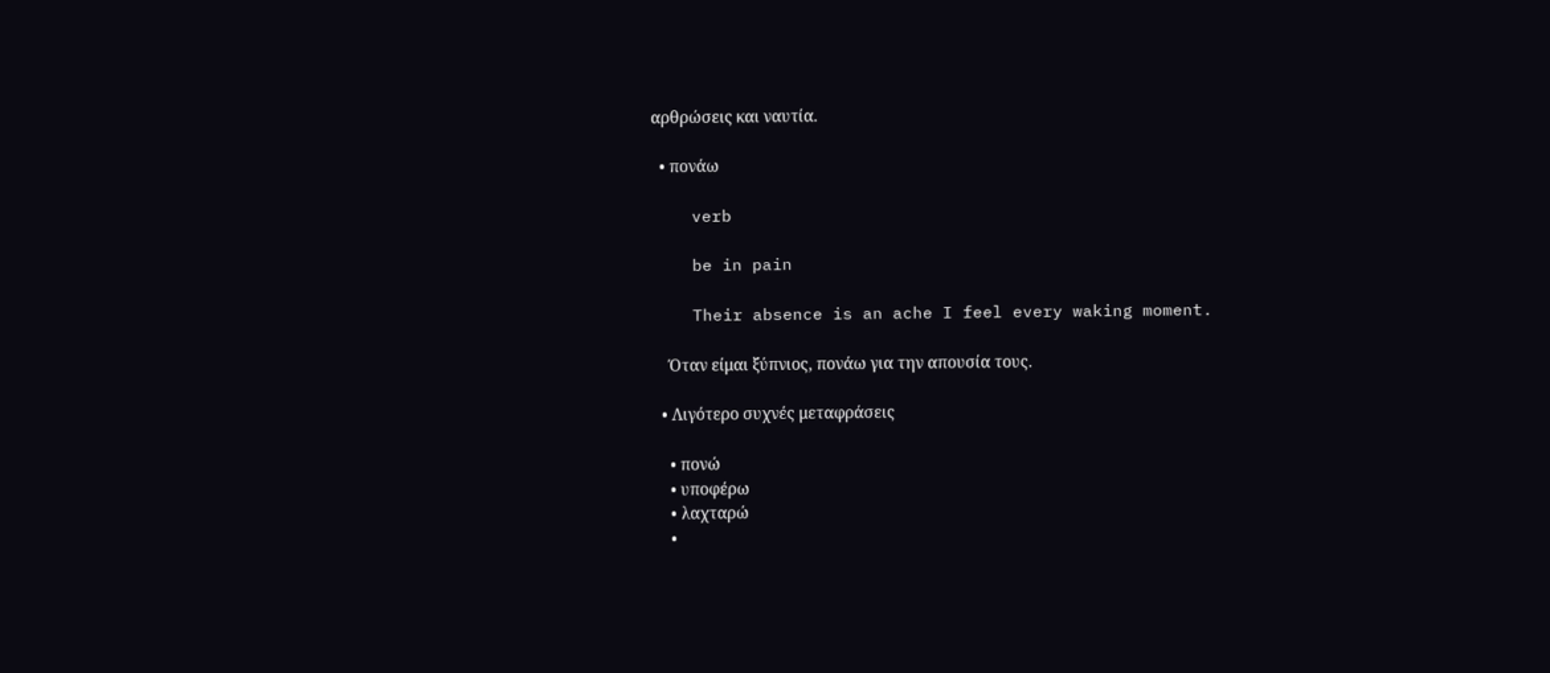αρθρώσεις και ναυτία.

  • πονάω

    verb

    be in pain

    Their absence is an ache I feel every waking moment.

    Όταν είμαι ξύπνιος, πονάω για την απουσία τους.

  • Λιγότερο συχνές μεταφράσεις

    • πονώ
    • υποφέρω
    • λαχταρώ
    •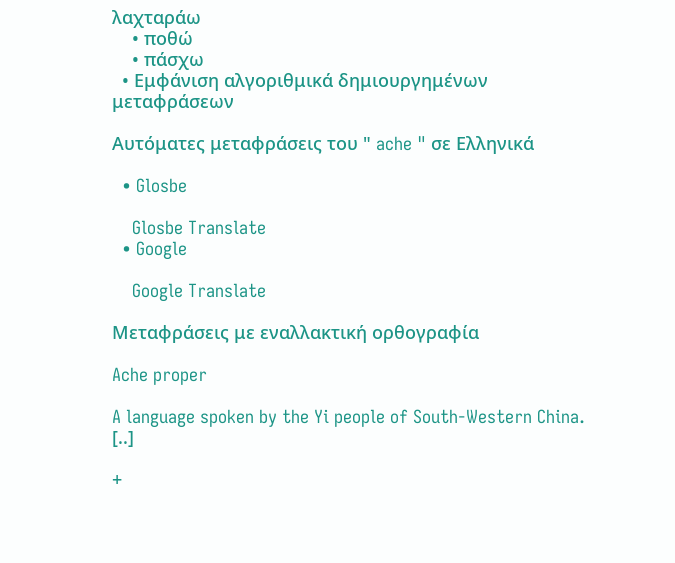λαχταράω
    • ποθώ
    • πάσχω
  • Εμφάνιση αλγοριθμικά δημιουργημένων μεταφράσεων

Αυτόματες μεταφράσεις του " ache " σε Ελληνικά

  • Glosbe

    Glosbe Translate
  • Google

    Google Translate

Μεταφράσεις με εναλλακτική ορθογραφία

Ache proper

A language spoken by the Yi people of South-Western China. [..]

+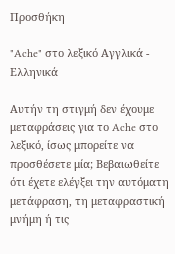Προσθήκη

"Ache" στο λεξικό Αγγλικά - Ελληνικά

Αυτήν τη στιγμή δεν έχουμε μεταφράσεις για το Ache στο λεξικό, ίσως μπορείτε να προσθέσετε μία; Βεβαιωθείτε ότι έχετε ελέγξει την αυτόματη μετάφραση, τη μεταφραστική μνήμη ή τις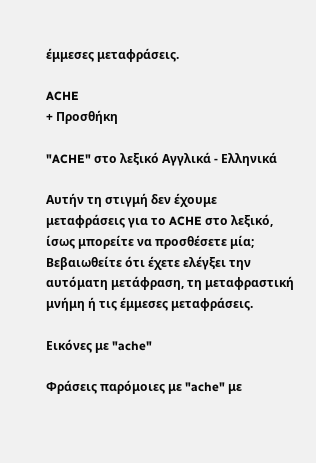έμμεσες μεταφράσεις.

ACHE
+ Προσθήκη

"ACHE" στο λεξικό Αγγλικά - Ελληνικά

Αυτήν τη στιγμή δεν έχουμε μεταφράσεις για το ACHE στο λεξικό, ίσως μπορείτε να προσθέσετε μία; Βεβαιωθείτε ότι έχετε ελέγξει την αυτόματη μετάφραση, τη μεταφραστική μνήμη ή τις έμμεσες μεταφράσεις.

Εικόνες με "ache"

Φράσεις παρόμοιες με "ache" με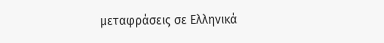μεταφράσεις σε Ελληνικά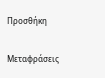Προσθήκη

Μεταφράσεις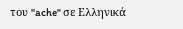του "ache" σε Ελληνικά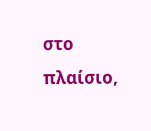στο πλαίσιο,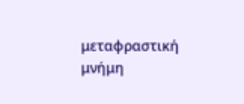μεταφραστική μνήμη